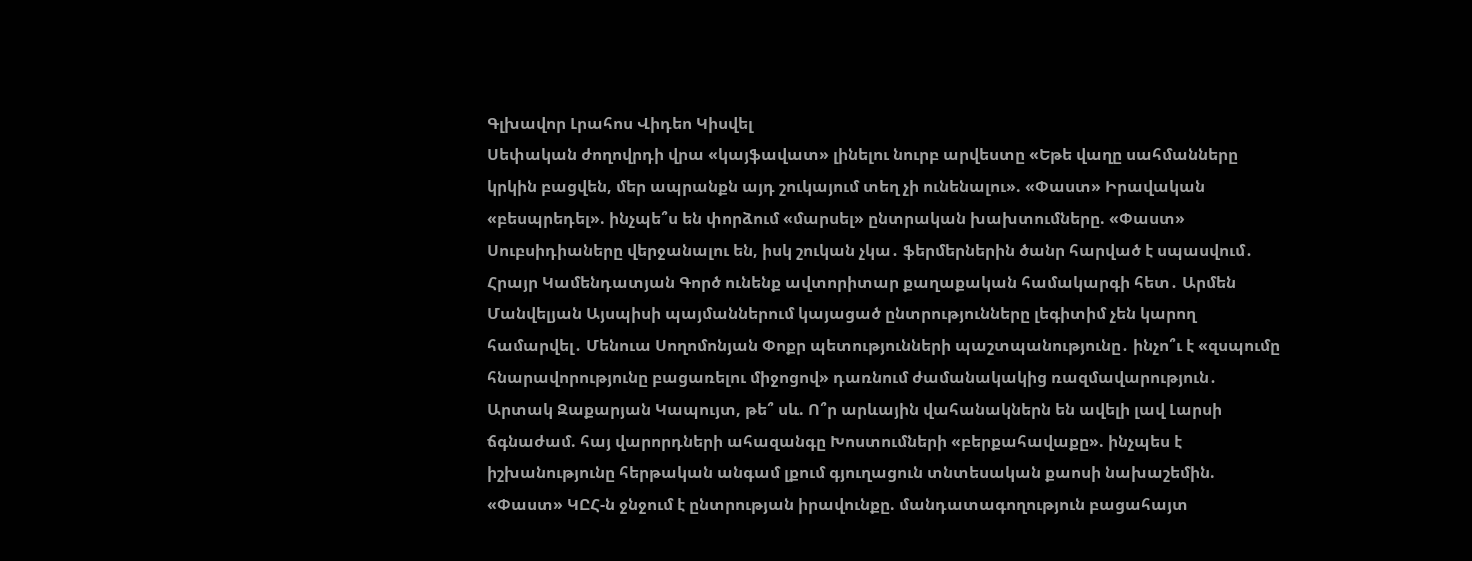Գլխավոր Լրահոս Վիդեո Կիսվել
Սեփական ժողովրդի վրա «կայֆավատ» լինելու նուրբ արվեստը «Եթե վաղը սահմանները կրկին բացվեն, մեր ապրանքն այդ շուկայում տեղ չի ունենալու». «Փաստ» Իրավական «բեսպրեդել». ինչպե՞ս են փորձում «մարսել» ընտրական խախտումները. «Փաստ» Սուբսիդիաները վերջանալու են, իսկ շուկան չկա․ ֆերմերներին ծանր հարված է սպասվում․ Հրայր Կամենդատյան Գործ ունենք ավտորիտար քաղաքական համակարգի հետ․ Արմեն Մանվելյան Այսպիսի պայմաններում կայացած ընտրությունները լեգիտիմ չեն կարող համարվել․ Մենուա Սողոմոնյան Փոքր պետությունների պաշտպանությունը․ ինչո՞ւ է «զսպումը հնարավորությունը բացառելու միջոցով» դառնում ժամանակակից ռազմավարություն․ Արտակ Զաքարյան Կապույտ, թե՞ սև. Ո՞ր արևային վահանակներն են ավելի լավ Լարսի ճգնաժամ. հայ վարորդների ահազանգը Խոստումների «բերքահավաքը». ինչպես է իշխանությունը հերթական անգամ լքում գյուղացուն տնտեսական քաոսի նախաշեմին. «Փաստ» ԿԸՀ-ն ջնջում է ընտրության իրավունքը. մանդատագողություն բացահայտ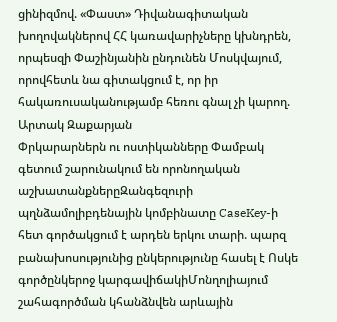ցինիզմով. «Փաստ» Դիվանագիտական խողովակներով ՀՀ կառավարիչները կխնդրեն, որպեսզի Փաշինյանին ընդունեն Մոսկվայում, որովհետև նա գիտակցում է, որ իր հակառուսականությամբ հեռու գնալ չի կարող. Արտակ Զաքարյան
Փրկարարներն ու ոստիկանները Փամբակ գետում շարունակում են որոնողական աշխատանքներըԶանգեզուրի պղնձամոլիբդենային կոմբինատը CaseKey-ի հետ գործակցում է արդեն երկու տարի. պարզ բանախոսությունից ընկերությունը հասել է Ոսկե գործընկերոջ կարգավիճակիՄոնղոլիայում շահագործման կհանձնվեն արևային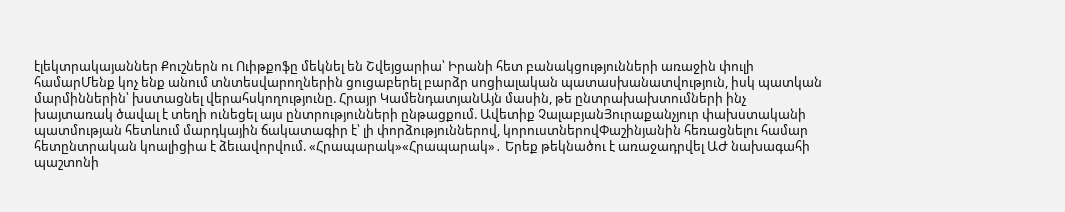էլեկտրակայաններ Քուշներն ու Ուիթքոֆը մեկնել են Շվեյցարիա՝ Իրանի հետ բանակցությունների առաջին փուլի համարՄենք կոչ ենք անում տնտեսվարողներին ցուցաբերել բարձր սոցիալական պատասխանատվություն, իսկ պատկան մարմիններին՝ խստացնել վերահսկողությունը. Հրայր ԿամենդատյանԱյն մասին, թե ընտրախախտումների ինչ խայտառակ ծավալ է տեղի ունեցել այս ընտրությունների ընթացքում. Ավետիք ՉալաբյանՅուրաքանչյուր փախստականի պատմության հետևում մարդկային ճակատագիր է՝ լի փորձություններով, կորուստներովՓաշինյանին հեռացնելու համար հետընտրական կոալիցիա է ձեւավորվում. «Հրապարակ»«Հրապարակ»․ Երեք թեկնածու է առաջադրվել ԱԺ նախագահի պաշտոնի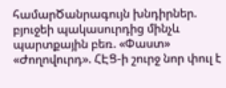համարԾանրագույն խնդիրներ. բյուջեի պակասուրդից մինչև պարտքային բեռ. «Փաստ» «Ժողովուրդ». ՀԷՑ-ի շուրջ նոր փուլ է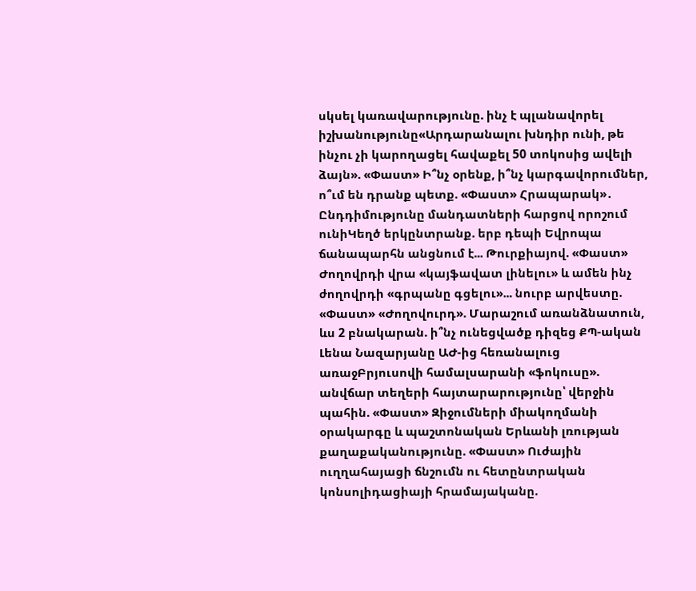սկսել կառավարությունը. ինչ է պլանավորել իշխանությունը«Արդարանալու խնդիր ունի, թե ինչու չի կարողացել հավաքել 50 տոկոսից ավելի ձայն». «Փաստ» Ի՞նչ օրենք, ի՞նչ կարգավորումներ, ո՞ւմ են դրանք պետք. «Փաստ» Հրապարակ»․ Ընդդիմությունը մանդատների հարցով որոշում ունիԿեղծ երկընտրանք. երբ դեպի Եվրոպա ճանապարհն անցնում է... Թուրքիայով. «Փաստ» Ժողովրդի վրա «կայֆավատ լինելու» և ամեն ինչ ժողովրդի «գրպանը գցելու»... նուրբ արվեստը. «Փաստ» «Ժողովուրդ». Մարաշում առանձնատուն, ևս 2 բնակարան. ի՞նչ ունեցվածք դիզեց ՔՊ-ական Լենա Նազարյանը ԱԺ-ից հեռանալուց առաջԲրյուսովի համալսարանի «ֆոկուսը». անվճար տեղերի հայտարարությունը՝ վերջին պահին. «Փաստ» Զիջումների միակողմանի օրակարգը և պաշտոնական Երևանի լռության քաղաքականությունը. «Փաստ» Ուժային ուղղահայացի ճնշումն ու հետընտրական կոնսոլիդացիայի հրամայականը.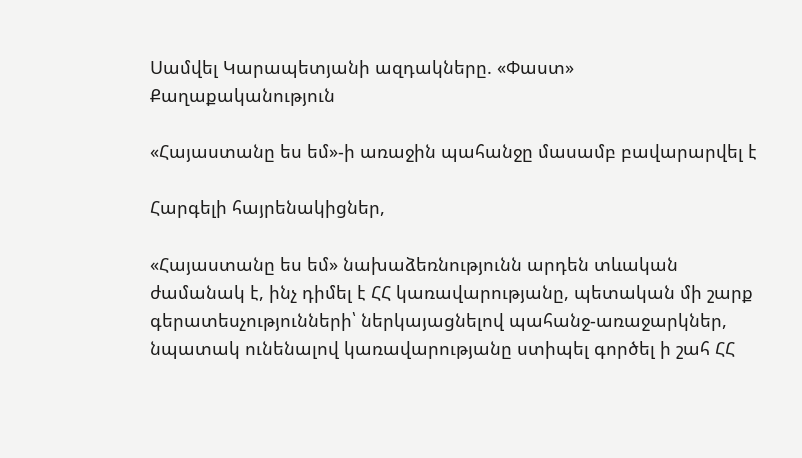Սամվել Կարապետյանի ազդակները. «Փաստ»
Քաղաքականություն

«Հայաստանը ես եմ»-ի առաջին պահանջը մասամբ բավարարվել է

Հարգելի հայրենակիցներ,

«Հայաստանը ես եմ» նախաձեռնությունն արդեն տևական ժամանակ է, ինչ դիմել է ՀՀ կառավարությանը, պետական մի շարք գերատեսչությունների՝ ներկայացնելով պահանջ-առաջարկներ, նպատակ ունենալով կառավարությանը ստիպել գործել ի շահ ՀՀ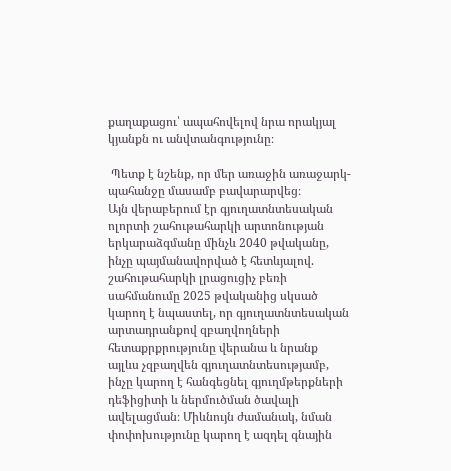քաղաքացու՝ ապահովելով նրա որակյալ կյանքն ու անվտանգությունը։

 Պետք է նշենք, որ մեր առաջին առաջարկ-պահանջը մասամբ բավարարվեց։
Այն վերաբերում էր գյուղատնտեսական ոլորտի շահութահարկի արտոնության երկարաձգմանը մինչև 2040 թվականը, ինչը պայմանավորված է հետևյալով. շահութահարկի լրացուցիչ բեռի սահմանումը 2025 թվականից սկսած կարող է նպաստել, որ գյուղատնտեսական արտադրանքով զբաղվողների հետաքրքրությունը վերանա և նրանք այլևս չզբաղվեն գյուղատնտեսությամբ, ինչը կարող է հանգեցնել գյուղմթերքների դեֆիցիտի և ներմուծման ծավալի ավելացման։ Միևնույն ժամանակ, նման փոփոխությունը կարող է ազդել գնային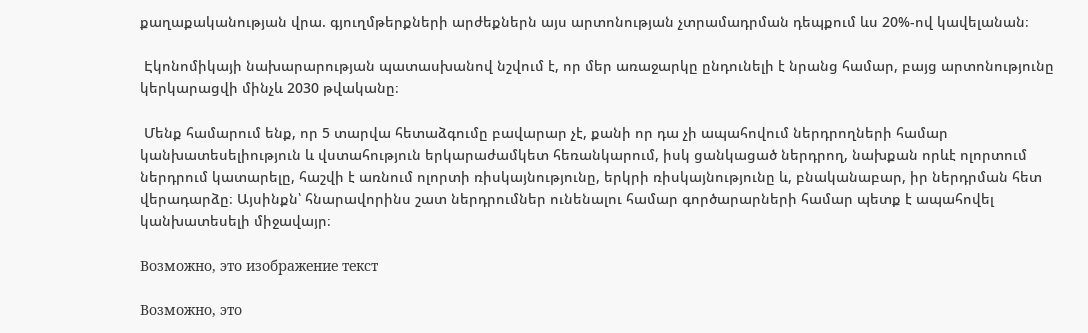քաղաքականության վրա. գյուղմթերքների արժեքներն այս արտոնության չտրամադրման դեպքում ևս 20%-ով կավելանան։

 Էկոնոմիկայի նախարարության պատասխանով նշվում է, որ մեր առաջարկը ընդունելի է նրանց համար, բայց արտոնությունը կերկարացվի մինչև 2030 թվականը։

 Մենք համարում ենք, որ 5 տարվա հետաձգումը բավարար չէ, քանի որ դա չի ապահովում ներդրողների համար կանխատեսելիություն և վստահություն երկարաժամկետ հեռանկարում, իսկ ցանկացած ներդրող, նախքան որևէ ոլորտում ներդրում կատարելը, հաշվի է առնում ոլորտի ռիսկայնությունը, երկրի ռիսկայնությունը և, բնականաբար, իր ներդրման հետ վերադարձը։ Այսինքն՝ հնարավորինս շատ ներդրումներ ունենալու համար գործարարների համար պետք է ապահովել կանխատեսելի միջավայր։

Возможно, это изображение текст

Возможно, это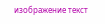изображение текст